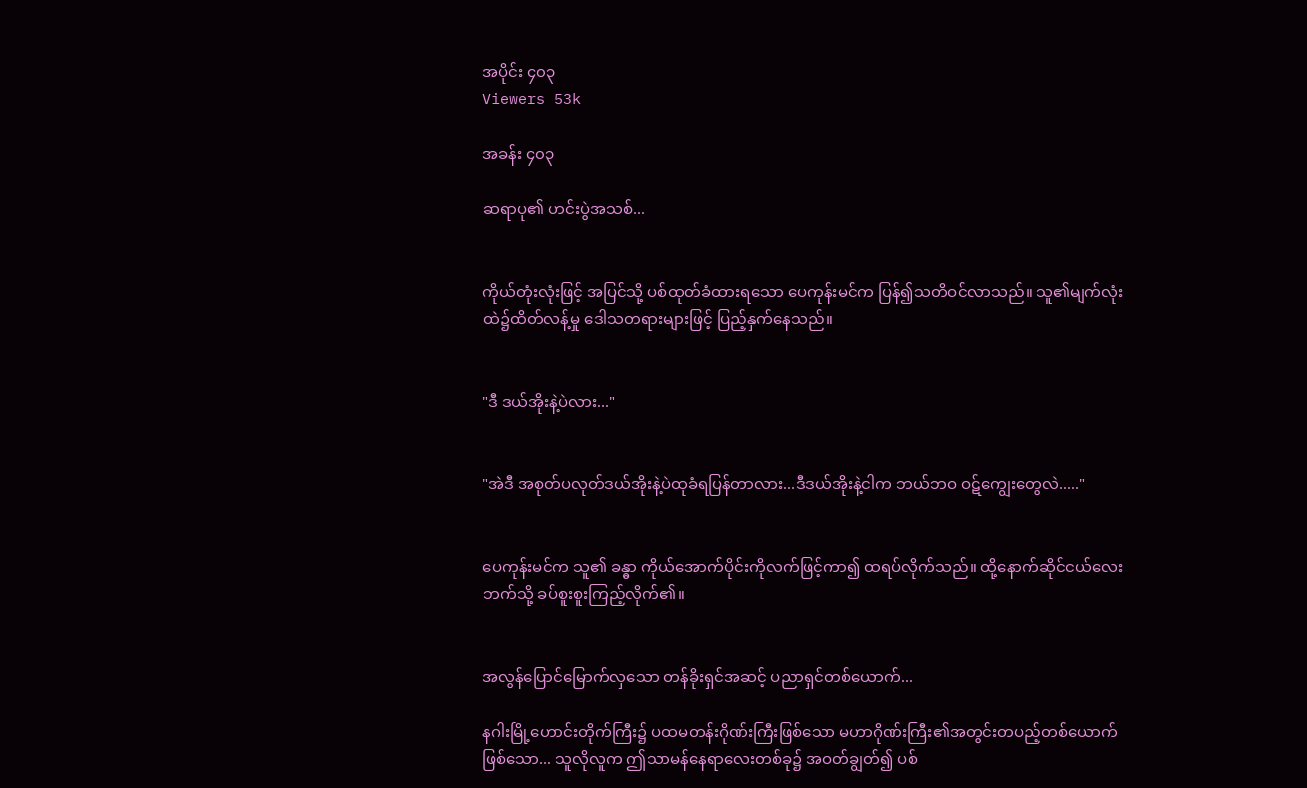အပိုင်း ၄၀၃
Viewers 53k

အခန်း ၄၀၃

ဆရာပု၏ ဟင်းပွဲအသစ်...


ကိုယ်တုံးလုံးဖြင့် အပြင်သို့ ပစ်ထုတ်ခံထားရသော ပေကုန်းမင်က ပြန်၍သတိဝင်လာသည်။ သူ၏မျက်လုံးထဲ၌ထိတ်လန့်မှု ဒေါသတရားများဖြင့် ပြည့်နှက်နေသည်။


"ဒီ ဒယ်အိုးနဲ့ပဲလား..."


"အဲဒီ အစုတ်ပလုတ်ဒယ်အိုးနဲ့ပဲထုခံရပြန်တာလား...ဒီဒယ်အိုးနဲ့ငါက ဘယ်ဘဝ ဝဋ်ကျွေးတွေလဲ....."


ပေကုန်းမင်က သူ၏ ခန္ဓာ ကိုယ်အောက်ပိုင်းကိုလက်ဖြင့်ကာ၍ ထရပ်လိုက်သည်။ ထို့နောက်ဆိုင်ငယ်လေးဘက်သို့ ခပ်စူးစူးကြည့်လိုက်၏။


အလွန်ပြောင်မြောက်လှသော တန်ခိုးရှင်အဆင့် ပညာရှင်တစ်ယောက်...

နဂါးမြို့ဟောင်းတိုက်ကြီး၌ ပထမတန်းဂိုဏ်းကြီးဖြစ်သော မဟာဂိုဏ်းကြီး၏အတွင်းတပည့်တစ်ယောက်ဖြစ်သော... သူလိုလူက ဤသာမန်နေရာလေးတစ်ခု၌ အဝတ်ချွတ်၍ ပစ်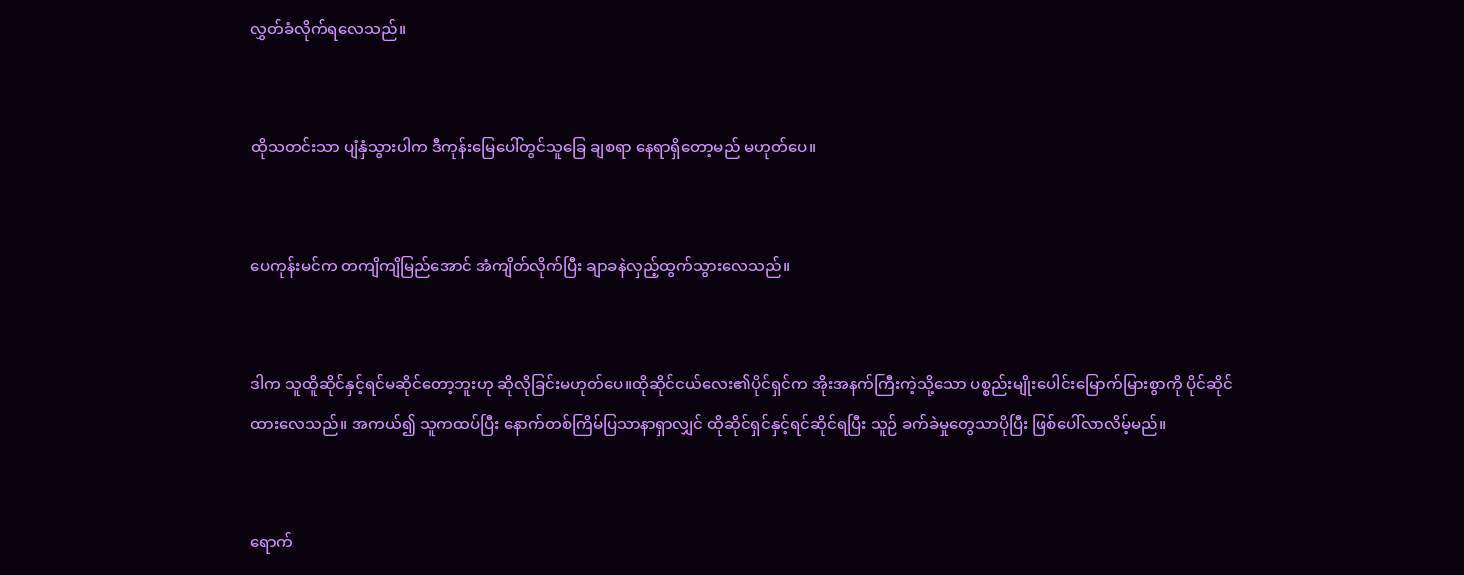လွှတ်ခံလိုက်ရလေသည်။


ထိုသတင်းသာ ပျံနှံသွားပါက ဒီကုန်းမြေပေါ်တွင်သူခြေ ချစရာ နေရာရှိတော့မည် မဟုတ်ပေ။


ပေကုန်းမင်က တကျိကျိမြည်အောင် အံကျိတ်လိုက်ပြီး ချာခနဲလှည့်ထွက်သွားလေသည်။


ဒါက သူထိူဆိုင်နှင့်ရင်မဆိုင်တော့ဘူးဟု ဆိုလိုခြင်းမဟုတ်ပေ။ထိုဆိုင်ငယ်လေး၏ပိုင်ရှင်က အိုးအနက်ကြီးကဲ့သို့သော ပစ္စည်းမျိုးပေါင်းမြောက်မြားစွာကို ပိုင်ဆိုင်ထားလေသည်။ အကယ်၍ သူကထပ်ပြီး နောက်တစ်ကြိမ်ပြသာနာရှာလျှင် ထိုဆိုင်ရှင်နှင့်ရင်ဆိုင်ရပြီး သူဉ် ခက်ခဲမှုတွေသာပိုပြီး ဖြစ်ပေါ်လာလိမ့်မည်။


ရောက်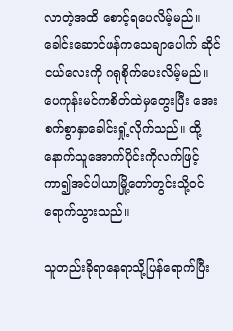လာတဲ့အထိ စောင့်ရပေလိမ့်မည်။ ခေါင်းဆောင်ဖန်ကသေချာပေါက် ဆိုင်ငယ်လေးကို ဂရုစိုက်ပေးလိမ့်မည်။ ပေကုန်းမင်ကစိတ်ထဲမှတွေးပြီး အေးစက်စွာနှာခေါင်းရှုံ့လိုက်သည်။ ထို့နောက်သူအောက်ပိုင်းကိုလက်ဖြင့်ကာ၍အင်ပါယာမြို့တော်တွင်းသို့ဝင်ရောက်သွားသည်။

သူတည်းခိုရာနေရာသို့ပြန်ရောက်ပြီး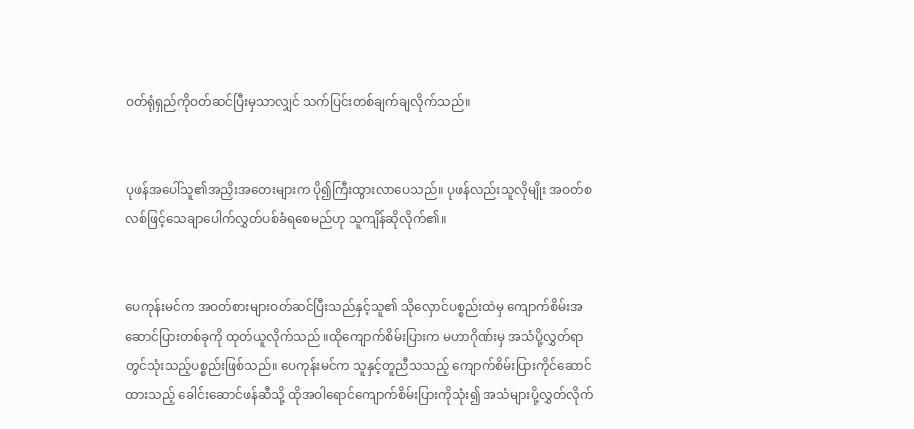ဝတ်ရုံရှည်ကိုဝတ်ဆင်ပြီးမှသာလျှင် သက်ပြင်းတစ်ချက်ချလိုက်သည်။


ပုဖန်အပေါ်သူ၏အညှိးအတေးများက ပို၍ကြီးထွားလာပေသည်။ ပုဖန်လည်းသူလိုမျိုး အဝတ်စလစ်ဖြင့်သေချာပေါက်လွှတ်ပစ်ခံရစေမည်ဟု သူကျိန်ဆိုလိုက်၏။


ပေကုန်းမင်က အဝတ်စားများဝတ်ဆင်ပြီးသည်နှင့်သူ၏ သိုလှောင်ပစ္စည်းထဲမှ ကျောက်စိမ်းအဆောင်ပြားတစ်ခုကို ထုတ်ယူလိုက်သည် ။ထိုကျောက်စိမ်းပြားက မဟာဂိုဏ်းမှ အသံပို့လွှတ်ရာတွင်သုံးသည့်ပစ္စည်းဖြစ်သည်။ ပေကုန်းမင်က သူနှင့်တူညီသသည့် ကျောက်စိမ်းပြားကိုင်ဆောင်ထားသည့် ခေါင်းဆောင်ဖန်ဆီသို့ ထိုအဝါရောင်ကျောက်စိမ်းပြားကိုသုံး၍ အသံများပို့လွှတ်လိုက်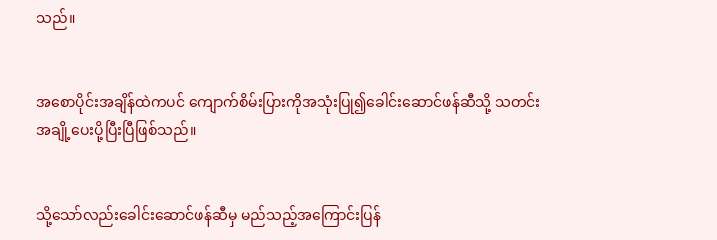သည်။


အစောပိုင်းအချိန်ထဲကပင် ကျောက်စိမ်းပြားကိုအသုံးပြု၍ခေါင်းဆောင်ဖန်ဆီသို့ သတင်းအချို့ပေးပို့ပြီးပြီဖြစ်သည်။


သို့သော်လည်းခေါင်းဆောင်ဖန်ဆီမှ မည်သည့်အကြောင်းပြန်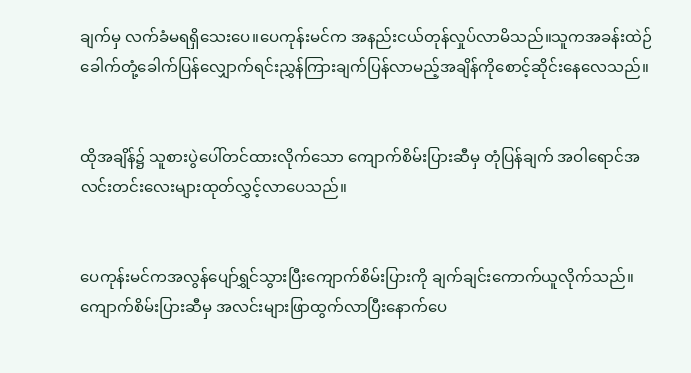ချက်မှ လက်ခံမရရှိသေးပေ။ပေကုန်းမင်က အနည်းငယ်တုန်လှုပ်လာမိသည်။သူကအခန်းထဲဉ်ခေါက်တုံ့ခေါက်ပြန်လျှောက်ရင်းညွှန်ကြားချက်ပြန်လာမည့်အချိန်ကိုစောင့်ဆိုင်းနေလေသည်။


ထိုအချိန်၌ သူစားပွဲပေါ်တင်ထားလိုက်သော ကျောက်စိမ်းပြားဆီမှ တုံပြန်ချက် အဝါရောင်အလင်းတင်းလေးများထုတ်လွှင့်လာပေသည်။


ပေကုန်းမင်ကအလွန်ပျော်ရွှင်သွားပြီးကျောက်စိမ်းပြားကို ချက်ချင်းကောက်ယူလိုက်သည်။ကျောက်စိမ်းပြားဆီမှ အလင်းများဖြာထွက်လာပြီးနောက်ပေ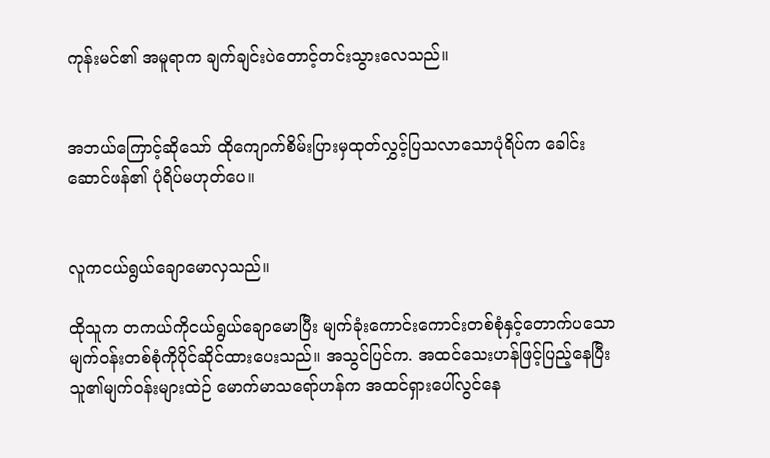ကုန်းမင်၏ အမူရာက ချက်ချင်းပဲတောင့်တင်းသွားလေသည်။


အဘယ်ကြောင့်ဆိုသော် ထိုကျောက်စိမ်းပြားမှထုတ်လွှင့်ပြသလာသောပုံရိပ်က ခေါင်းဆောင်ဖန်၏ ပုံရိပ်မဟုတ်ပေ။


လူကငယ်ရွယ်ချောမောလှသည်။

ထိုသူက တကယ်ကိုငယ်ရွယ်ချောမောပြီး မျက်ခုံးကောင်းကောင်းတစ်စုံနှင့်တောက်ပသော မျက်ဝန်းတစ်စုံကိုပိုင်ဆိုင်ထားပေးသည်။ အသွင်ပြင်က. အထင်သေးဟန်ဖြင့်ပြည့်နေပြီးသူ၏မျက်ဝန်းများထဲဉ် မောက်မာသရော်ဟန်က အထင်ရှားပေါ်လွင်နေ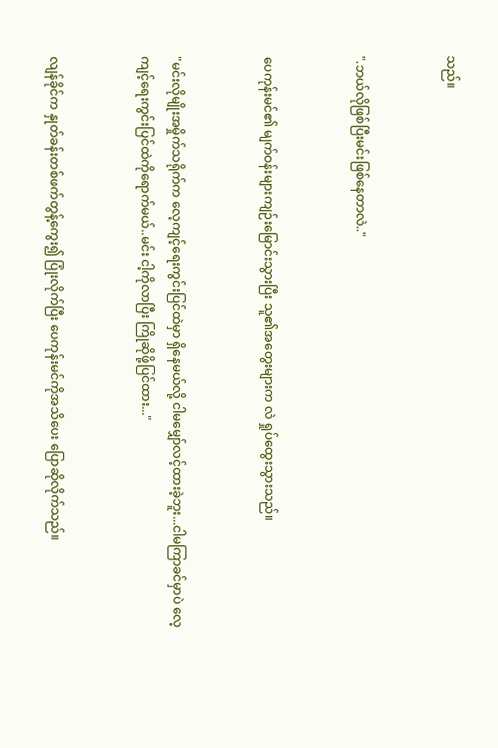သည်။


".ဘယ်လိုဖြစ်ပြီးမင်းဖြစ်နေတာလဲ.."


ပေကုန်းမင်၏ မျက်ဝန်းများကျဉ်းမြောင်းသွားပြီး သူ၏အတွေးများက လဲ ရှုပ်ထွေးသွားသည်။


"မင်းလိုမျိုးအမှိုက်သရိုက်က လေ့ကျင့်ရေးကွင်းပြင်ထဲမှာ ရှိနေမယ်လို့ ငါမမျှော်လင့်ထားခဲ့ဘူး...ငါမကြာခင်မှာပဲ လေ့ကျင့်ရေးကွင်းပြင်ထဲကိုရောက်မယ်..မင်း ငါ့ကိုလာပြီး ကြိုဆိုဖို့ပြင်ထား..."


လျန်ခိုင်က နှုတ်ခန်းတစ်ဖက်တွန့်ကွေး၍ ပြုံးလိုက်ပြီး ပေကုန်းမင်ကိုအသိပေး ပြောဆိုလိုက်သည်။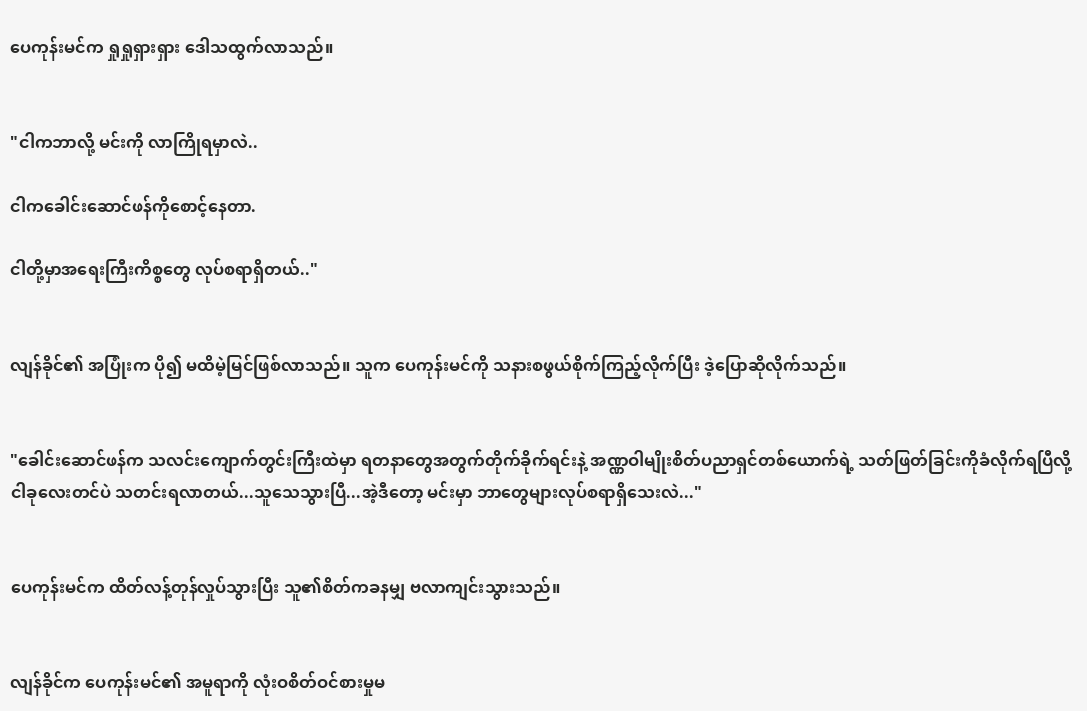ပေကုန်းမင်က ရှုရှုရှားရှား ဒေါသထွက်လာသည်။


"ငါကဘာလို့ မင်းကို လာကြိုရမှာလဲ..

ငါကခေါင်းဆောင်ဖန်ကိုစောင့်နေတာ.

ငါတို့မှာအရေးကြီးကိစ္စတွေ လုပ်စရာရှိတယ်.."


လျန်ခိုင်၏ အပြုံးက ပို၍ မထိမဲ့မြင်ဖြစ်လာသည်။ သူက ပေကုန်းမင်ကို သနားစဖွယ်စိုက်ကြည့်လိုက်ပြီး ဒဲ့ပြောဆိုလိုက်သည်။


"ခေါင်းဆောင်ဖန်က သလင်းကျောက်တွင်းကြီးထဲမှာ ရတနာတွေအတွက်တိုက်ခိုက်ရင်းနဲ့ အဏ္ဏဝါမျိုးစိတ်ပညာရှင်တစ်ယောက်ရဲ့ သတ်ဖြတ်ခြင်းကိုခံလိုက်ရပြီလို့ ငါခုလေးတင်ပဲ သတင်းရလာတယ်...သူသေသွားပြီ...အဲ့ဒီတော့ မင်းမှာ ဘာတွေများလုပ်စရာရှိသေးလဲ..."


ပေကုန်းမင်က ထိတ်လန့်တုန်လှုပ်သွားပြီး သူ၏စိတ်ကခနမျှ ဗလာကျင်းသွားသည်။


လျန်ခိုင်က ပေကုန်းမင်၏ အမူရာကို လုံးဝစိတ်ဝင်စားမှုမ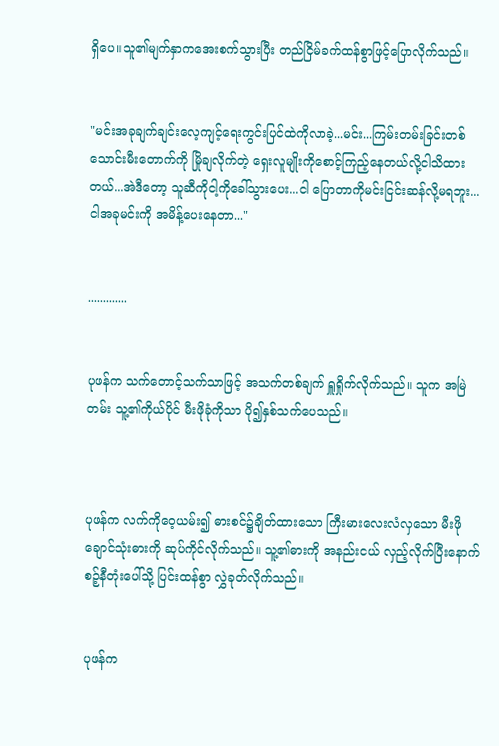ရှိပေ။သူ၏မျက်နှာကအေးစက်သွားပြီး တည်ငြိမ်ခက်ထန်စွာဖြင့်ပြောလိုက်သည်။


"မင်းအခုချက်ချင်းလေ့ကျင့်ရေးကွင်းပြင်ထဲကိုလာခဲ့...မင်း...ကြမ်းတမ်းခြင်းတစ်သောင်းမီးတောက်ကို မြိုချလိုက်တဲ့ ရှေးလူမျိုးကိုစောင့်ကြည့်နေတယ်လို့ငါသိထားတယ်...အဲဒီတော့ သူဆီကိုငါ့ကိုခေါ်သွားပေး...ငါ ပြောတာကိုမင်းငြင်းဆန်လို့မရဘူး...ငါအခုမင်းကို အမိန့်ပေးနေတာ..."


.............


ပုဖန်က သက်တောင့်သက်သာဖြင့် အသက်တစ်ချက် ရှူရှိုက်လိုက်သည်။ သူက အမြဲတမ်း သူ့၏ကိုယ်ပိုင် မီးဖိုခုံကိုသာ ပို၍နှစ်သက်ပေသည်။



ပုဖန်က လက်ကိုဝေ့ယမ်း၍ ဓားစင်၌ချိတ်ထားသော ကြီးမားလေးလံလှသော မီးဖိုချောင်သုံးဓားကို ဆုပ်ကိုင်လိုက်သည်။ သူ့၏ဓားကို အနည်းငယ် လှည့်လိုက်ပြီးနောက် စဉ့်နီတုံးပေါ်သို့ ပြင်းထန်စွာ လွှဲခုတ်လိုက်သည်။


ပုဖန်က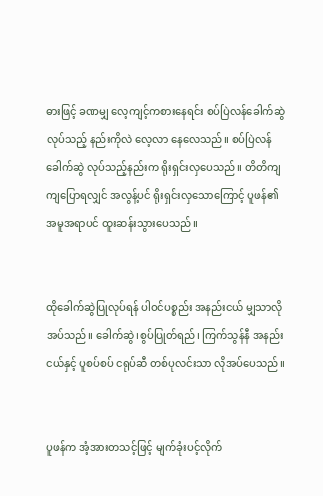ဓားဖြင့် ခဏမျှ လေ့ကျင့်ကစားနေရင်း စပ်ပြဲလန်ခေါက်ဆွဲ လုပ်သည့် နည်းကိုလဲ လေ့လာ နေလေသည်။ စပ်ပြဲလန်ခေါက်ဆွဲ လုပ်သည့်နည်းက ရိုးရှင်းလှပေသည်။ တိတိကျကျပြောရလျှင် အလွန့်ပင် ရိုးရှင်းလှသောကြောင့် ပူဖန်၏ အမူအရာပင် ထူးဆန်းသွားပေသည်။


ထိုခေါက်ဆွဲပြုလုပ်ရန် ပါဝင်ပစ္စည်း အနည်းငယ် မျှသာလိုအပ်သည်။ ခေါက်ဆွဲ၊စွပ်ပြုတ်ရည်၊ ကြက်သွန်နီ အနည်းငယ်နှင့် ပူစပ်စပ် ငရုပ်ဆီ တစ်ပုလင်းသာ လိုအပ်ပေသည်။


ပူဖန်က အံ့အားတသင့်ဖြင့် မျက်ခုံးပင့်လိုက်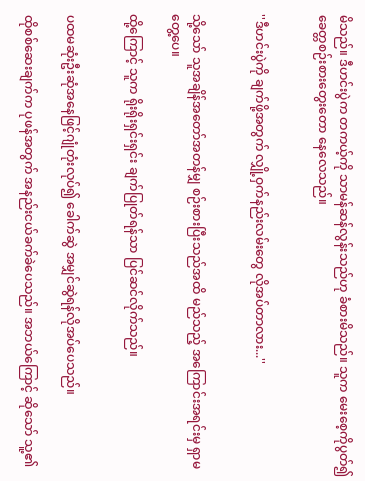မိသည်။ ဒီဟင်းပွဲက တကယ့်ကို သာမန်ဆန်လွန်းသည်ဟု ခံစားမိသည်။ သူက မေးစေ့ကိုပွတ်၍ ခေတ္တစဉ်းစားတွေးတော နေလေသည်။


''ဒီဟင်းပွဲကို ချက်ဖို့အတွက် လျှို့ဝှက်နည်းလမ်းတွေ လိုအပ်တာလား...''


သို့သော် သူအချိန်အတော်အတန်မျှ စဉ်းစားပြီးသည်အထိ မည်သည့် အကြောင်းအရင်းမှ ရှာမတွေ့ပေ။

ထို့ကြောင့် သူက ရိုးရိုးရှင်းရှင်း ချက်ပြုတ်ရန်သာ ပြင်ဆင်လိုက်သည်။


ပထမဆုံးဦးဆုံအနေဖြင့်ဂျုံတုံးလုပ်၍ ခေါက်ဆွဲ အမျှင်ဆွဲရန်လိုအပ်ပေသည်။

ထိုစစ်ဆေးချက်က ပုဖန်အတွက် အနည်းငယ်ခက်ခဲပေသည်။ အဘယ်ကြောင့် ဆိုသော် သူ့၏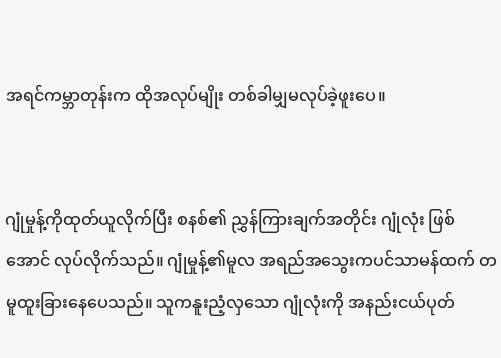အရင်ကမ္ဘာတုန်းက ထိုအလုပ်မျိုး တစ်ခါမျှမလုပ်ခဲ့ဖူးပေ။


ဂျုံမှုန့်ကိုထုတ်ယူလိုက်ပြီး စနစ်၏ ညွှန်ကြားချက်အတိုင်း ဂျုံလုံး ဖြစ်အောင် လုပ်လိုက်သည်။ ဂျုံမှုန့်၏မူလ အရည်အသွေးကပင်သာမန်ထက် တမူထူးခြားနေပေသည်။ သူကနူးညံ့လှသော ဂျုံလုံးကို အနည်းငယ်ပုတ်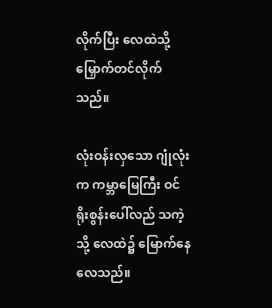လိုက်ပြီး လေထဲသို့ မြှောက်တင်လိုက်သည်။

လုံးဝန်းလှသော ဂျုံလုံးက ကမ္ဘာမြေကြီး ဝင်ရိုးစွန်းပေါ်လည် သကဲ့သို့ လေထဲ၌ မြောက်နေလေသည်။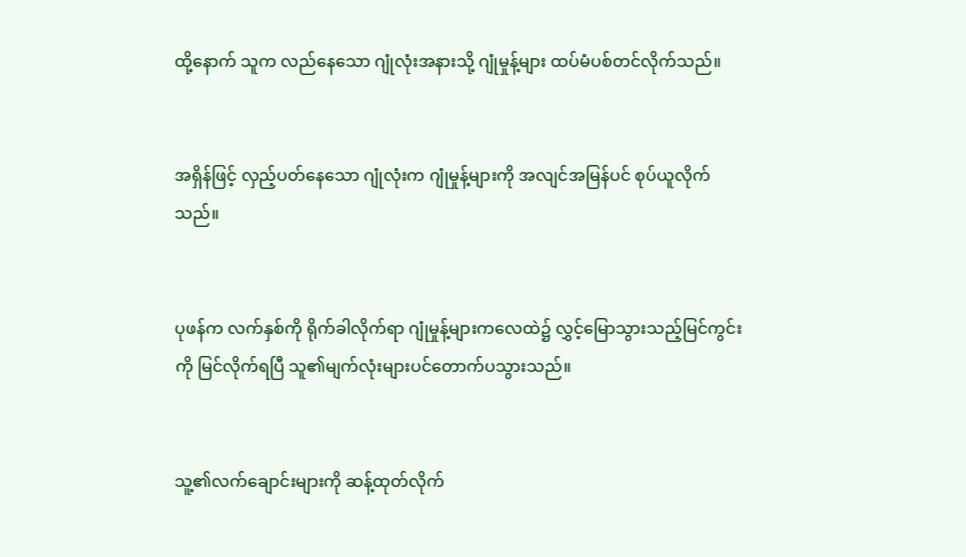ထို့နောက် သူက လည်နေသော ဂျုံလုံးအနားသို့ ဂျုံမှုန့်များ ထပ်မံပစ်တင်လိုက်သည်။


အရှိန်ဖြင့် လှည့်ပတ်နေသော ဂျုံလုံးက ဂျုံမှုန့်များကို အလျင်အမြန်ပင် စုပ်ယူလိုက်သည်။


ပုဖန်က လက်နှစ်ကို ရိုက်ခါလိုက်ရာ ဂျုံမှုန့်များကလေထဲ၌ လွှင့်မြောသွားသည့်မြင်ကွင်း ကို မြင်လိုက်ရပြီ သူ၏မျက်လုံးများပင်တောက်ပသွားသည်။


သူ့၏လက်ချောင်းများကို ဆန့်ထုတ်လိုက်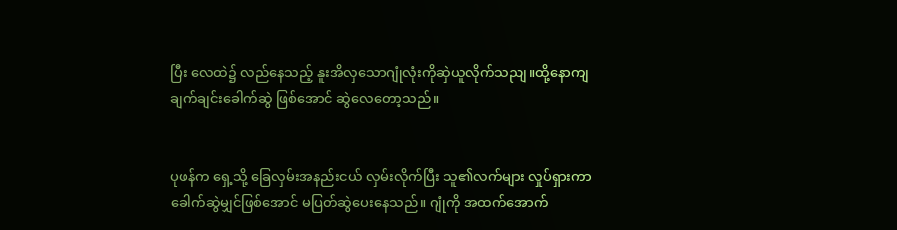ပြီး လေထဲ၌ လည်နေသည့် နူးအိလှသောဂျုံလုံးကိုဆှဲယူလိုက်သညျ။ထို့နောကျ ချက်ချင်းခေါက်ဆွဲ ဖြစ်အောင် ဆွဲလေတော့သည်။


ပုဖန်က ရှေ့သို့ ခြေလှမ်းအနည်းငယ် လှမ်းလိုက်ပြီး သူ၏လက်များ လှုပ်ရှားကာ ခေါက်ဆွဲမျှင်ဖြစ်အောင် မပြတ်ဆွဲပေးနေသည်။ ဂျုံကို အထက်အောက်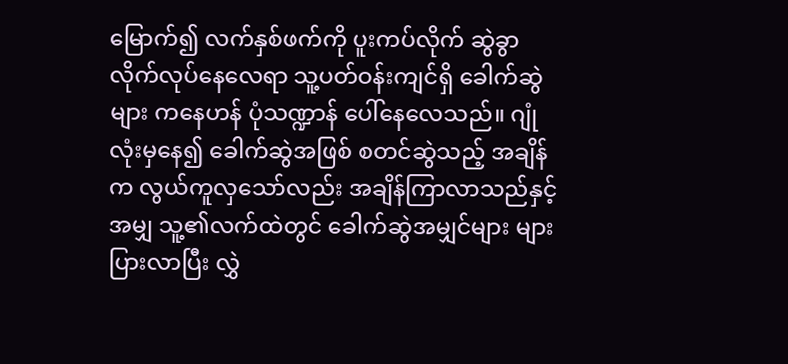မြောက်၍ လက်နှစ်ဖက်ကို ပူးကပ်လိုက် ဆွဲခွာလိုက်လုပ်နေလေရာ သူ့ပတ်ဝန်းကျင်ရှိ ခေါက်ဆွဲများ ကနေဟန် ပုံသဏ္ဍာန် ပေါ်နေလေသည်။ ဂျုံလုံးမှနေ၍ ခေါက်ဆွဲအဖြစ် စတင်ဆွဲသည့် အချိန်က လွယ်ကူလှသော်လည်း အချိန်ကြာလာသည်နှင့်အမျှ သူ့၏လက်ထဲတွင် ခေါက်ဆွဲအမျှင်များ များပြားလာပြီး လွှဲ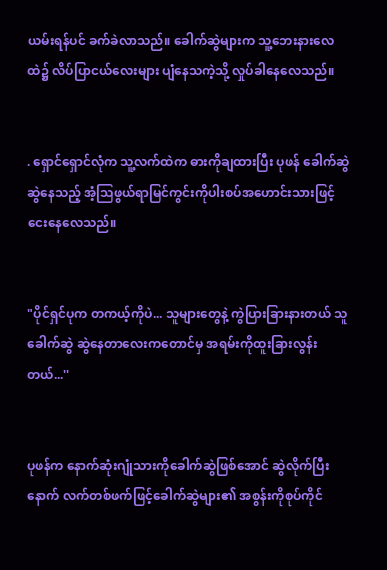ယမ်းရန်ပင် ခက်ခဲလာသည်။ ခေါက်ဆွဲများက သူ့ဘေးနားလေထဲ၌ လိပ်ပြာငယ်လေးများ ပျံနေသကဲ့သို့ လှုပ်ခါနေလေသည်။


. ရှောင်ရှောင်လုံက သူ့လက်ထဲက ဓားကိုချထားပြီး ပုဖန် ခေါက်ဆွဲ ဆွဲနေသည့် အံ့သြဖွယ်ရာမြင်ကွင်းကိုပါးစပ်အဟောင်းသားဖြင့် ငေးနေလေသည်။


"ပိုင်ရှင်ပုက တကယ့်ကိုပဲ... သူများတွေနဲ့ ကွဲပြားခြားနားတယ် သူခေါက်ဆွဲ ဆွဲနေတာလေးကတောင်မှ အရမ်းကိုထူးခြားလွန်းတယ်...''


ပုဖန်က နောက်ဆုံးဂျုံသားကိုခေါက်ဆွဲဖြစ်အောင် ဆွဲလိုက်ပြီးနောက် လက်တစ်ဖက်ဖြင့်ခေါက်ဆွဲများ၏ အစွန်းကိုစုပ်ကိုင်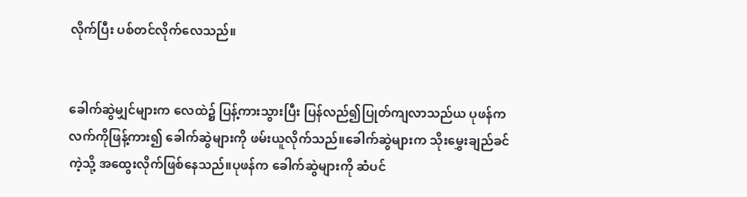လိုက်ပြီး ပစ်တင်လိုက်လေသည်။


ခေါက်ဆွဲမျှင်များက လေထဲ၌ ပြန့်ကားသွားပြီး ပြန်လည်၍ပြုတ်ကျလာသည်ယ ပုဖန်က လက်ကိုဖြန့်ကား၍ ခေါက်ဆွဲများကို ဖမ်းယူလိုက်သည်။ခေါက်ဆွဲများက သိုးမွှေးချည်ခင်ကဲ့သို့ အထွေးလိုက်ဖြစ်နေသည်။ပုဖန်က ခေါက်ဆွဲများကို ဆံပင်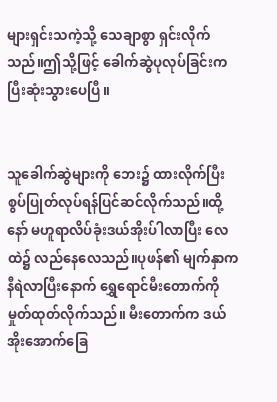များရှင်းသကဲ့သို့ သေချာစွာ ရှင်းလိုက်သည်။ဤသို့ဖြင့် ခေါက်ဆွဲပုလုပ်ခြင်းက ပြီးဆုံးသွားပေပြီ။


သူခေါက်ဆွဲများကို ဘေး၌ ထားလိုက်ပြီး စွပ်ပြုတ်လုပ်ရန်ပြင်ဆင်လိုက်သည်။ထို့နော် မဟူရာလိပ်ခုံးဒယ်အိုးပ်ါလာပြီး လေထဲ၌ လည်နေလေသည်။ပုဖန်၏ မျက်နှာက နီရဲလာပြီးနောက် ရွှေရောင်မီးတောက်ကို မှုတ်ထုတ်လိုက်သည်။ မီးတောက်က ဒယ်အိုးအောက်ခြေ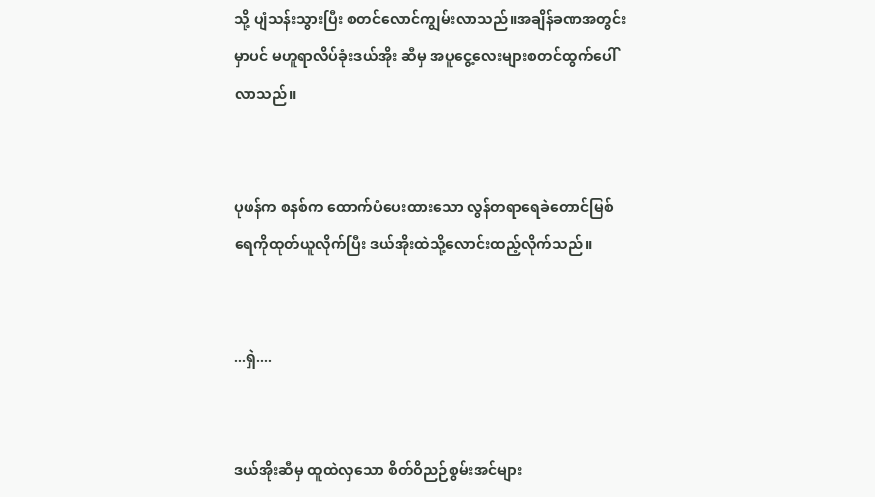သို့ ပျံသန်းသွားပြီး စတင်လောင်ကျွမ်းလာသည်။အချိန်ခဏအတွင်းမှာပင် မဟူရာလိပ်ခုံးဒယ်အိုး ဆီမှ အပူငွေ့လေးများစတင်ထွက်ပေါ်လာသည်။


ပုဖန်က စနစ်က ထောက်ပံပေးထားသော လွန်တရာရေခဲတောင်မြစ်ရေကိုထုတ်ယူလိုက်ပြီး ဒယ်အိုးထဲသို့လောင်းထည့်လိုက်သည်။


...ရှဲ....


ဒယ်အိုးဆီမှ ထူထဲလှသော စိတ်ဝိညဉ်စွမ်းအင်များ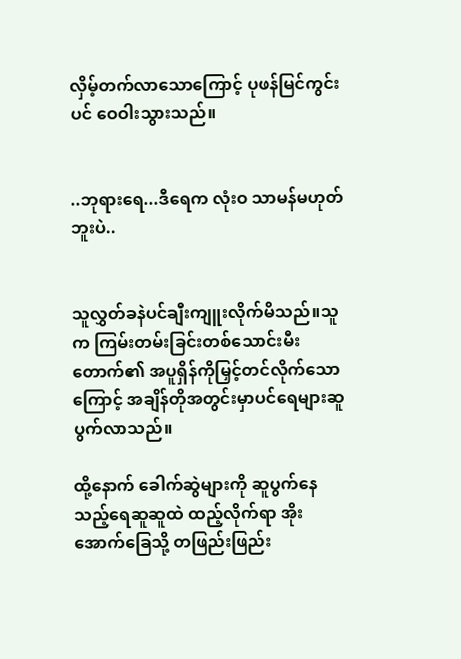လှိမ့်တက်လာသောကြောင့် ပုဖန်မြင်ကွင်းပင် ဝေဝါးသွားသည်။


..ဘုရားရေ...ဒီရေက လုံးဝ သာမန်မဟုတ်ဘူးပဲ..


သူလွှတ်ခနဲပင်ချီးကျူးလိုက်မိသည်။သူက ကြမ်းတမ်းခြင်းတစ်သောင်းမီးတောက်၏ အပူရှိန်ကိုမြှင့်တင်လိုက်သောကြောင့် အချိန်တိုအတွင်းမှာပင်ရေများဆူပွက်လာသည်။

ထို့နောက် ခေါက်ဆွဲများကို ဆူပွက်နေသည့်ရေဆူဆူထဲ ထည့်လိုက်ရာ အိုးအောက်ခြေသို့ တဖြည်းဖြည်း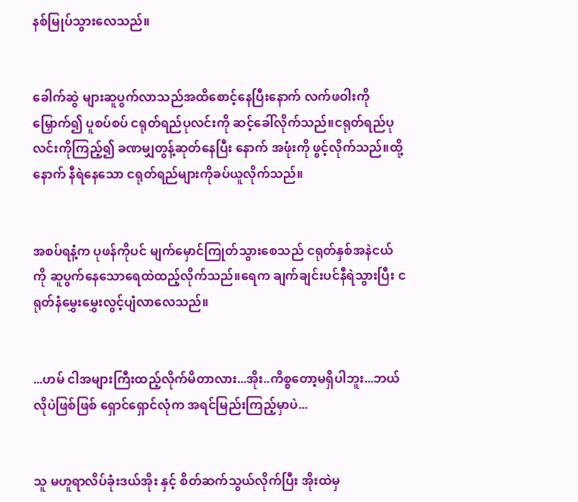နစ်မြုပ်သွားလေသည်။


ခေါက်ဆွဲ များဆူပွက်လာသည်အထိစောင့်နေပြီးနောက် လက်ဖဝါးကို မြှောက်၍ ပူစပ်စပ် ငရုတ်ရည်ပုလင်းကို ဆင့်ခေါ်လိုက်သည်။ငရုတ်ရည်ပုလင်းကိုကြည့်၍ ခဏမျှတွန့်ဆုတ်နေပြီး နောက် အဖုံးကို ဖွင့်လိုက်သည်။ထို့နောက် နီရဲနေသော ငရုတ်ရည်များကိုခပ်ယူလိုက်သည်။


အစပ်ရနံ့က ပုဖန်ကိုပင် မျက်မှောင်ကြုတ်သွားစေသည် ငရုတ်နှစ်အနဲငယ်ကို ဆူပွက်နေသောရေထဲထည့်လိုက်သည်။ရေက ချက်ချင်းပင်နီရဲသွားပြီး ငရုတ်နံမွှေးမွှေးလွင့်ပျံလာလေသည်။


...ဟမ် ငါအများကြီးထည့်လိုက်မိတာလား...အိုး..ကိစ္စတော့မရှိပါဘူး...ဘယ်လိုပဲဖြစ်ဖြစ် ရှောင်ရှောင်လုံက အရင်မြည်းကြည့်မှာပဲ...


သူ မဟူရာလိပ်ခုံးဒယ်အိုး နှင့် စိတ်ဆက်သွယ်လိုက်ပြီး အိုးထဲမှ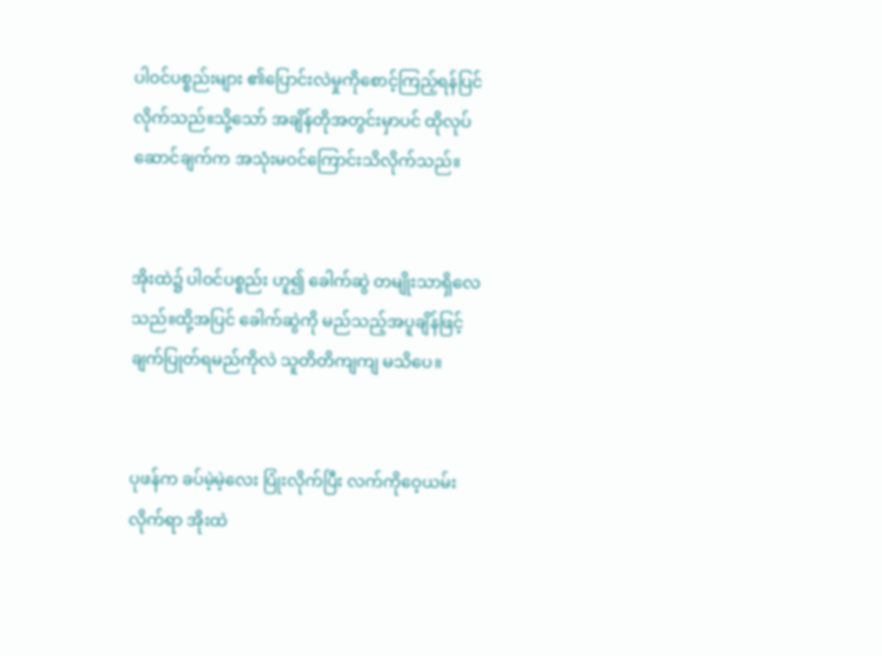ပါဝင်ပစ္စည်းများ ၏ပြောင်းလဲမှုကိုစောင့်ကြည့်ရန်ပြင်လိုက်သည်။သို့သော် အချိန်တိုအတွင်းမှာပင် ထိုလုပ်ဆောင်ချက်က အသုံးမဝင်ကြောင်းသိလိုက်သည်။


အိုးထဲ၌ ပါဝင်ပစ္စည်း ဟူ၍ ခေါက်ဆွဲ တမျိုးသာရှိလေသည်။ထို့အပြင် ခေါက်ဆွဲကို မည်သည့်အပူချိန်ဖြင့် ချက်ပြုတ်ရမည်ကိုလဲ သူတိတိကျကျ မသိပေ။


ပုဖန်က ခပ်မဲ့မဲ့လေး ပြုံးလိုက်ပြီး လက်ကိုဝေ့ယမ်းလိုက်ရာ အိုးထဲ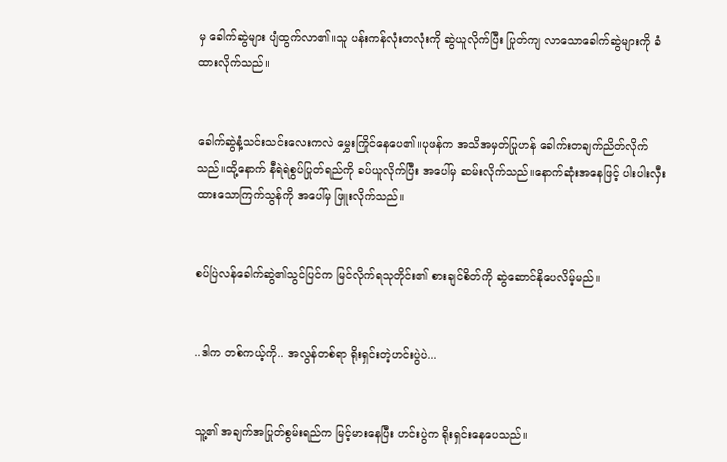မှ ခေါက်ဆွဲများ ပျံထွက်လာ၏။သူ ပန်းကန်လုံးတလုံးကို ဆွဲယူလိုက်ပြီး ပြုတ်ကျ လာသောခေါက်ဆွဲများကို ခံထားလိုက်သည်။


ခေါက်ဆွဲနံ့သင်းသင်းလေးကလဲ မွှေးကြိုင်နေပေ၏။ပုဖန်က အသိအမှတ်ပြုဟန် ခေါက်းတချက်ညိတ်လိုက်သည်။ထို့နောက် နီရဲရဲစွပ်ပြုတ်ရည်ကို ခပ်ယူလိုက်ပြီး အပေါ်မှ ဆမ်းလိုက်သည်။နောက်ဆုံးအနေဖြင့် ပါးပါးလှီးထားသောကြက်သွန်ကို အပေါ်မှ ဖြူးလိုက်သည်။


စပ်ပြဲလန်ခေါက်ဆွဲ၏သွင်ပြင်က မြင်လိုက်ရသုတိုင်း၏ စားချင်စိတ်ကို ဆွဲဆောင်နိုပေလိမ့်မည်။


..ဒါက တစ်ကယ့်ကို.. အလွန်တစ်ရာ ရိုးရှင်းတဲ့ဟင်းပွဲပဲ...


သူ့၏ အချက်အပြုတ်စွမ်းရည်က မြင့်မားနေပြီး ဟင်းပွဲက ရိုးရှင်းနေပေသည်။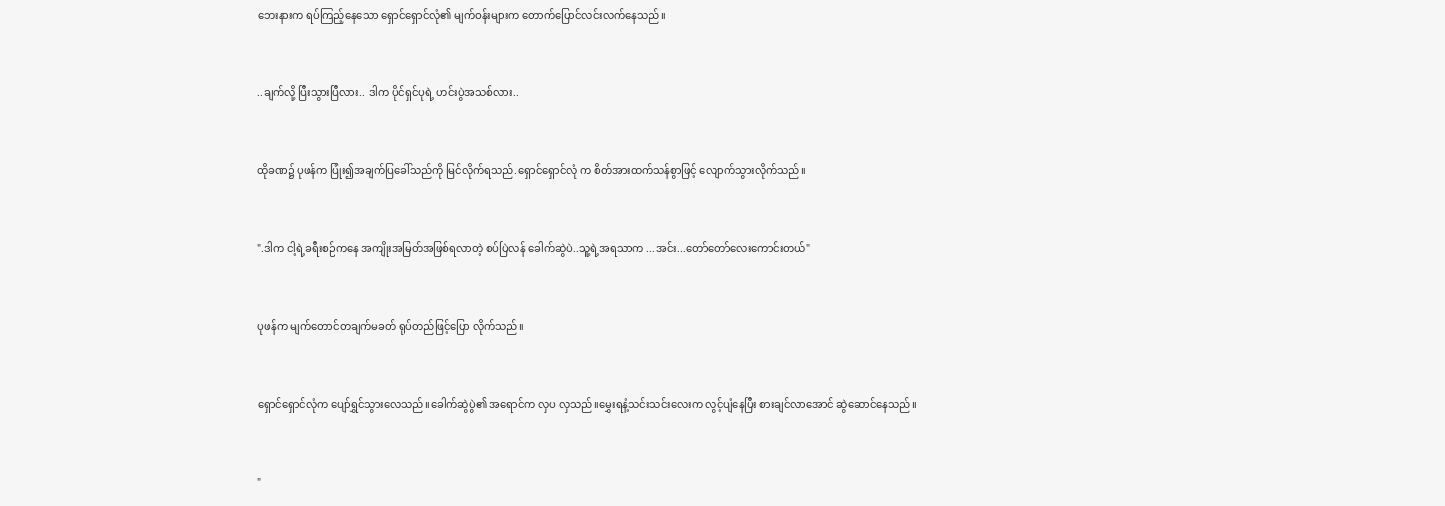ဘေးနားက ရပ်ကြည့်နေသော ရှောင်ရှောင်လုံ၏ မျက်ဝန်းများက တောက်ပြောင်လင်းလက်နေသည်။


..ချက်လို့ ပြီးသွားပြီလား.. ဒါက ပိုင်ရှင်ပုရဲ့ ဟင်းပွဲအသစ်လား..


ထိုခဏ၌ ပုဖန်က ပြုံး၍အချက်ပြခေါ်သည်ကို မြင်လိုက်ရသည်.ရှောင်ရှောင်လုံ က စိတ်အားထက်သန်စွာဖြင့် လျောက်သွားလိုက်သည်။


".ဒါက ငါ့ရဲ့ခရီးစဉ်ကနေ အကျိုးအမြတ်အဖြစ်ရလာတဲ့ စပ်ပြဲလန် ခေါက်ဆွဲပဲ..သူ့ရဲ့အရသာက ...အင်း...တော်တော်လေးကောင်းတယ်"


ပုဖန်က မျက်တောင်တချက်မခတ် ရုပ်တည်ဖြင့်ပြော လိုက်သည်။


ရှောင်ရှောင်လုံက ပျော်ရွှင်သွားလေသည်။ခေါက်ဆွဲပွဲ၏ အရောင်က လှပ လှသည်။မွှေးရနံ့သင်းသင်းလေးက လွင့်ပျံနေပြီး စားချင်လာအောင် ဆွဲဆောင်နေသည်။


"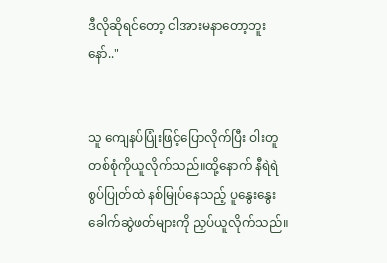ဒီလိုဆိုရင်တော့ ငါအားမနာတော့ဘူးနော်.."


သူ ကျေနပ်ပြုံးဖြင့်ပြောလိုက်ပြီး ဝါးတူတစ်စုံကိုယူလိုက်သည်။ထို့နောက် နီရဲရဲစွပ်ပြုတ်ထဲ နစ်မြုပ်နေသည့် ပူနွေးနွေးခေါက်ဆွဲဖတ်များကို ညှပ်ယူလိုက်သည်။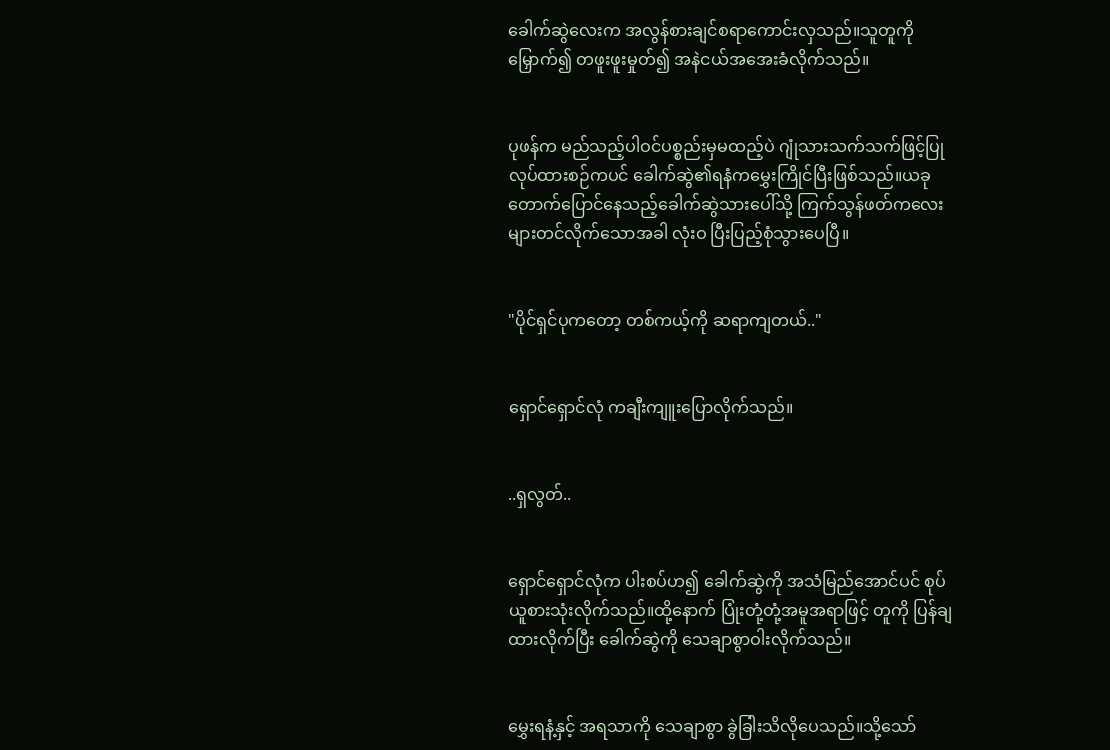ခေါက်ဆွဲလေးက အလွန်စားချင်စရာကောင်းလှသည်။သူတူကို မြှောက်၍ တဖူးဖူးမှုတ်၍ အနဲငယ်အအေးခံလိုက်သည်။


ပုဖန်က မည်သည့်ပါဝင်ပစ္စည်းမှမထည့်ပဲ ဂျုံသားသက်သက်ဖြင့်ပြုလုပ်ထားစဉ်ကပင် ခေါက်ဆွဲ၏ရနံကမွှေးကြိုင်ပြီးဖြစ်သည်။ယခု တောက်ပြောင်နေသည့်ခေါက်ဆွဲသားပေါ်သို့ ကြက်သွန်ဖတ်ကလေးများတင်လိုက်သောအခါ လုံးဝ ပြီးပြည့်စုံသွားပေပြီ။


"ပိုင်ရှင်ပုကတော့ တစ်ကယ့်ကို ဆရာကျတယ်.."


ရှောင်ရှောင်လုံ ကချီးကျူးပြောလိုက်သည်။


..ရှလွတ်..


ရှောင်ရှောင်လုံက ပါးစပ်ဟ၍ ခေါက်ဆွဲကို အသံမြည်အောင်ပင် စုပ်ယူစားသုံးလိုက်သည်။ထို့နောက် ပြုံးတုံ့တုံ့အမူအရာဖြင့် တူကို ပြန်ချထားလိုက်ပြီး ခေါက်ဆွဲကို သေချာစွာဝါးလိုက်သည်။


မွှေးရနံ့နှင့် အရသာကို သေချာစွာ ခွဲခြါးသိလိုပေသည်။သို့သော်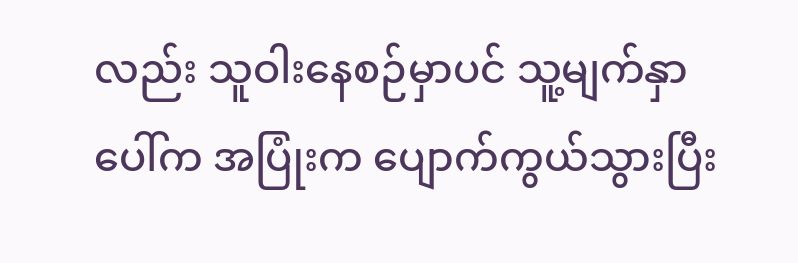လည်း သူဝါးနေစဉ်မှာပင် သူ့မျက်နှာပေါ်က အပြုံးက ပျောက်ကွယ်သွားပြီး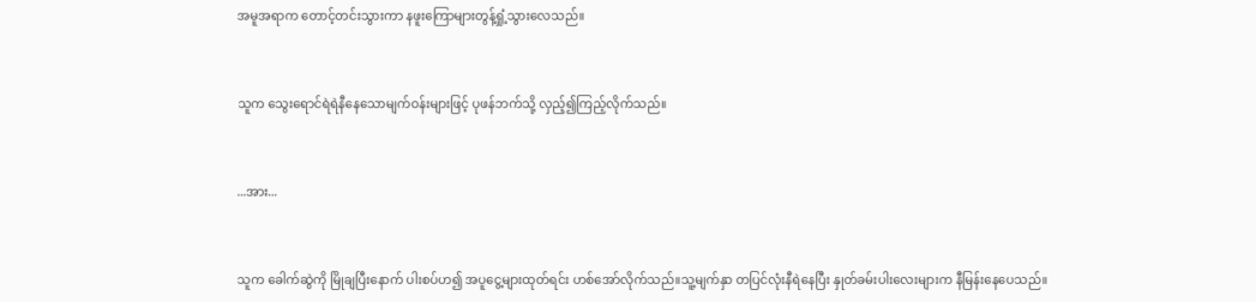အမူအရာက တောင့်တင်းသွားကာ နဖူးကြောများတွန့်ရှုံ့သွားလေသည်။


သူက သွေးရောင်ရဲရဲနီနေသောမျက်ဝန်းများဖြင့် ပုဖန်ဘက်သို့ လှည့်၍ကြည့်လိုက်သည်။


...အား...


သူက ခေါက်ဆွဲကို မြိုချပြီးနောက် ပါးစပ်ဟ၍ အပူငွေ့များထုတ်ရင်း ဟစ်အော်လိုက်သည်။သူ့မျက်နှာ တပြင်လုံးနီရဲနေပြီး နှုတ်ခမ်းပါးလေးများက နီမြန်းနေပေသည်။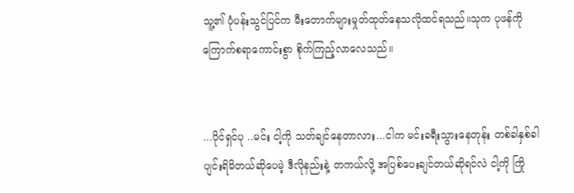သူ့၏ ပုံပန်းသွင်ပြင်က မီးတောက်များမှုတ်ထုတ်နေသလိုထင်ရသည်။သုက ပုဖန်ကို ကြောက်စရာကောင်းစွာ စိုက်ကြည့်လာလေသည်။


...ပိုင်ရှင်ပု ..မင်း ငါ့ကို သတ်ချင်နေတာလား...ငါက မင်းခရီးသွားနေတုန်း တစ်ခါနှစ်ခါ ပျင်းရိမိတယ်ဆိုပေမဲ့ ဒီလိုနည်းနဲ့ တကယ်လို့ အပြစ်ပေးချင်တယ်ဆိုရင်လဲ ငါ့ကို ကြို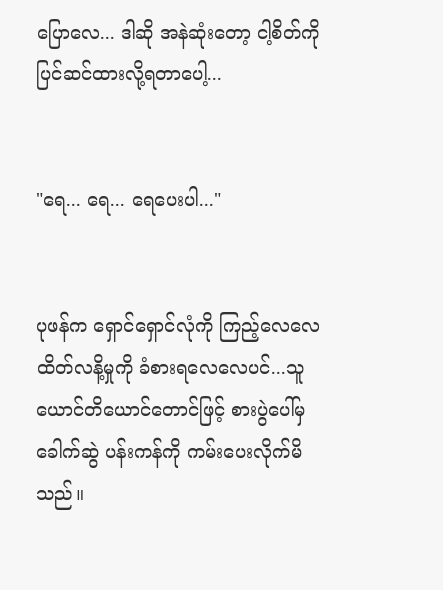ပြောလေ... ဒါဆို အနဲဆုံးတော့ ငါ့စိတ်ကို ပြင်ဆင်ထားလို့ရတာပေါ့...


"ရေ... ရေ... ရေပေးပါ..."


ပုဖန်က ရှောင်ရှောင်လုံကို ကြည့်လေလေ ထိတ်လနိ့မှုကို ခံစားရလေလေပင်...သူယောင်တိယောင်တောင်ဖြင့် စားပွဲပေါ်မှ ခေါက်ဆွဲ ပန်းကန်ကို ကမ်းပေးလိုက်မိသည်။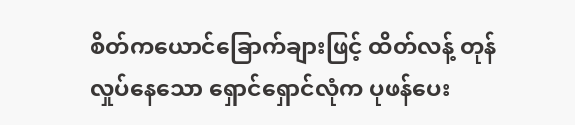စိတ်ကယောင်ခြောက်ချားဖြင့် ထိတ်လန့် တုန်လှုပ်နေသော ရှောင်ရှောင်လုံက ပုဖန်ပေး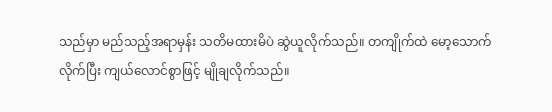သည်မှာ မည်သည့်အရာမှန်း သတိမထားမိပဲ ဆွဲယူလိုက်သည်။ တကျိုက်ထဲ မော့သောက်လိုက်ပြီး ကျယ်လောင်စွာဖြင့် မျိုချလိုက်သည်။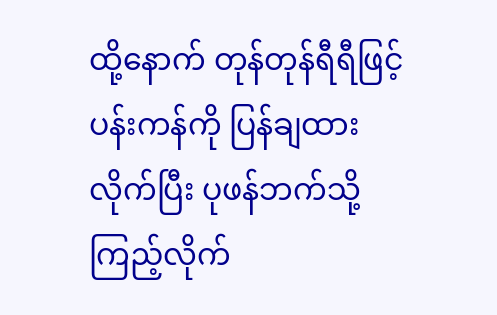ထို့နောက် တုန်တုန်ရီရီဖြင့် ပန်းကန်ကို ပြန်ချထားလိုက်ပြီး ပုဖန်ဘက်သို့ ကြည့်လိုက်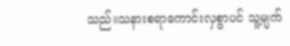သည်။သနားစရာကောင်းလှစွာပင် သူ့မျက်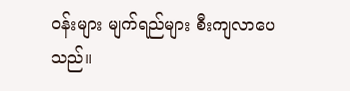ဝန်းများ မျက်ရည်များ စီးကျလာပေသည်။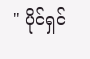" ပိုင်ရှင်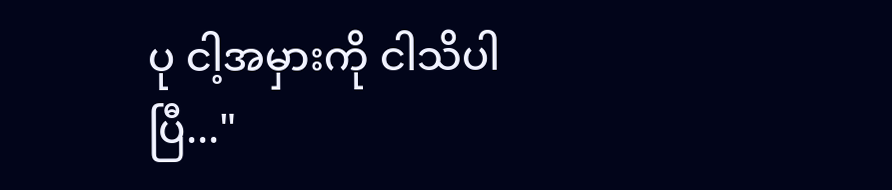ပု ငါ့အမှားကို ငါသိပါပြီ..."